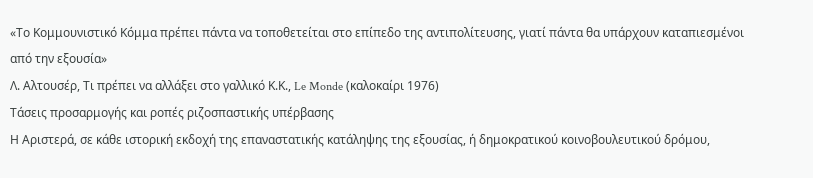«Το Κομμουνιστικό Κόμμα πρέπει πάντα να τοποθετείται στο επίπεδο της αντιπολίτευσης, γιατί πάντα θα υπάρχουν καταπιεσμένοι από την εξουσία»
Λ. Αλτουσέρ, Τι πρέπει να αλλάξει στο γαλλικό Κ.Κ., Le Monde (καλοκαίρι 1976)
Τάσεις προσαρμογής και ροπές ριζοσπαστικής υπέρβασης
Η Αριστερά, σε κάθε ιστορική εκδοχή της επαναστατικής κατάληψης της εξουσίας, ή δημοκρατικού κοινοβουλευτικού δρόμου,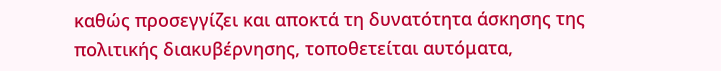καθώς προσεγγίζει και αποκτά τη δυνατότητα άσκησης της πολιτικής διακυβέρνησης, τοποθετείται αυτόματα,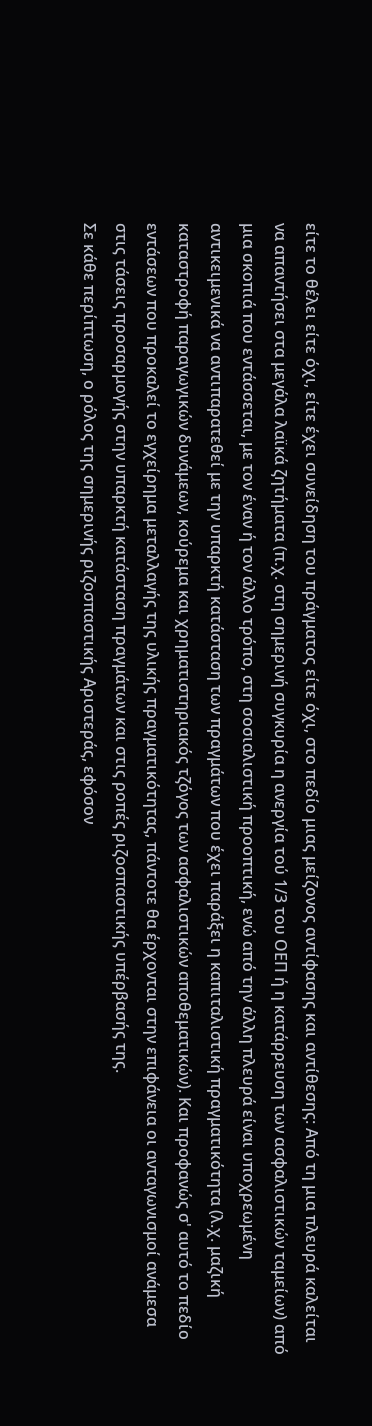είτε το θέλει είτε όχι, είτε έχει συνείδηση του πράγματος είτε όχι, στο πεδίο μιας μείζονος αντίφασης και αντίθεσης: Από τη μια πλευρά καλείται να απαντήσει στα μεγάλα λαϊκά ζητήματα (π.χ. στη σημερινή συγκυρία η ανεργία τού 1/3 του ΟΕΠ ή η κατάρρευση των ασφαλιστικών ταμείων) από μια σκοπιά που εντάσσεται, με τον έναν ή τον άλλο τρόπο, στη σοσιαλιστική προοπτική, ενώ από την άλλη πλευρά είναι υποχρεωμένη αντικειμενικά να αντιπαρατεθεί με την υπαρκτή κατάσταση των πραγμάτων που έχει παράξει η καπιταλιστική πραγματικότητα (λ.χ. μαζική καταστροφή παραγωγικών δυνάμεων, κούρεμα και χρηματιστηριακός τζόγος των ασφαλιστικών αποθεματικών). Και προφανώς σ' αυτό το πεδίο εντάσεων που προκαλεί το εγχείρημα μεταλλαγής της υλικής πραγματικότητας, πάντοτε θα έρχονται στην επιφάνεια οι ανταγωνισμοί ανάμεσα στις τάσεις προσαρμογής στην υπαρκτή κατάσταση πραγμάτων και στις ροπές ριζοσπαστικής υπέρβασής της.
Σε κάθε περίπτωση, ο ρόλος της σημερινής ριζοσπαστικής Αριστεράς, εφόσον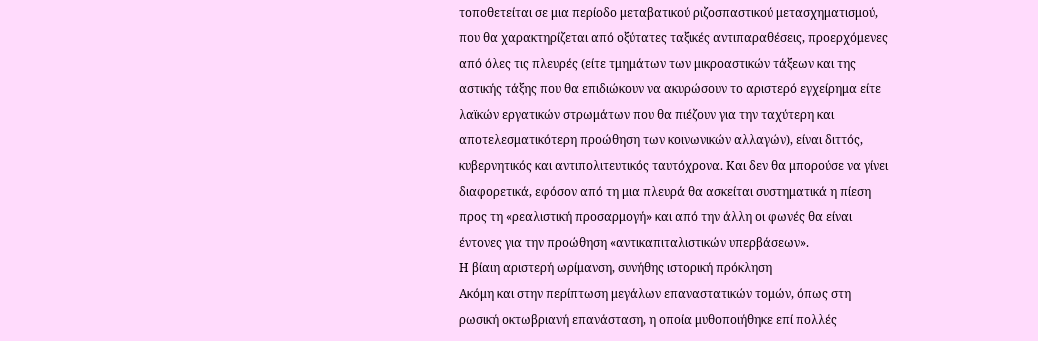τοποθετείται σε μια περίοδο μεταβατικού ριζοσπαστικού μετασχηματισμού, που θα χαρακτηρίζεται από οξύτατες ταξικές αντιπαραθέσεις, προερχόμενες από όλες τις πλευρές (είτε τμημάτων των μικροαστικών τάξεων και της αστικής τάξης που θα επιδιώκουν να ακυρώσουν το αριστερό εγχείρημα είτε λαϊκών εργατικών στρωμάτων που θα πιέζουν για την ταχύτερη και αποτελεσματικότερη προώθηση των κοινωνικών αλλαγών), είναι διττός, κυβερνητικός και αντιπολιτευτικός ταυτόχρονα. Και δεν θα μπορούσε να γίνει διαφορετικά, εφόσον από τη μια πλευρά θα ασκείται συστηματικά η πίεση προς τη «ρεαλιστική προσαρμογή» και από την άλλη οι φωνές θα είναι έντονες για την προώθηση «αντικαπιταλιστικών υπερβάσεων».
Η βίαιη αριστερή ωρίμανση, συνήθης ιστορική πρόκληση
Ακόμη και στην περίπτωση μεγάλων επαναστατικών τομών, όπως στη ρωσική οκτωβριανή επανάσταση, η οποία μυθοποιήθηκε επί πολλές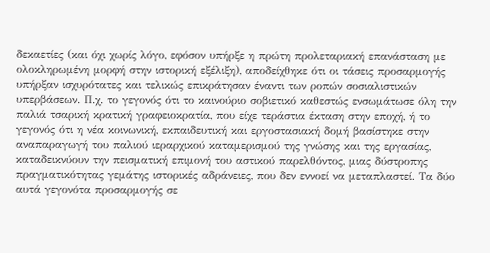δεκαετίες (και όχι χωρίς λόγο, εφόσον υπήρξε η πρώτη προλεταριακή επανάσταση με ολοκληρωμένη μορφή στην ιστορική εξέλιξη), αποδείχθηκε ότι οι τάσεις προσαρμογής υπήρξαν ισχυρότατες και τελικώς επικράτησαν έναντι των ροπών σοσιαλιστικών υπερβάσεων. Π.χ. το γεγονός ότι το καινούριο σοβιετικό καθεστώς ενσωμάτωσε όλη την παλιά τσαρική κρατική γραφειοκρατία, που είχε τεράστια έκταση στην εποχή, ή το γεγονός ότι η νέα κοινωνική, εκπαιδευτική και εργοστασιακή δομή βασίστηκε στην αναπαραγωγή του παλιού ιεραρχικού καταμερισμού της γνώσης και της εργασίας, καταδεικνύουν την πεισματική επιμονή του αστικού παρελθόντος, μιας δύστροπης πραγματικότητας γεμάτης ιστορικές αδράνειες, που δεν εννοεί να μεταπλαστεί. Τα δύο αυτά γεγονότα προσαρμογής σε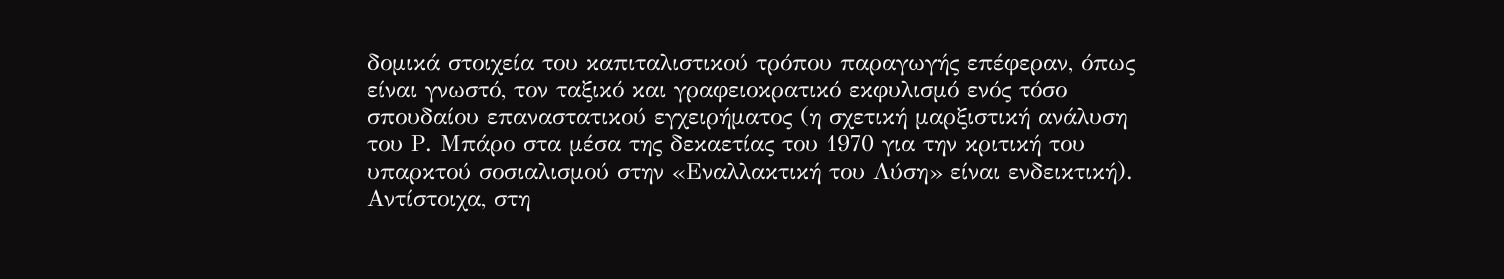δομικά στοιχεία του καπιταλιστικού τρόπου παραγωγής επέφεραν, όπως είναι γνωστό, τον ταξικό και γραφειοκρατικό εκφυλισμό ενός τόσο σπουδαίου επαναστατικού εγχειρήματος (η σχετική μαρξιστική ανάλυση του Ρ. Μπάρο στα μέσα της δεκαετίας του 1970 για την κριτική του υπαρκτού σοσιαλισμού στην «Εναλλακτική του Λύση» είναι ενδεικτική).
Αντίστοιχα, στη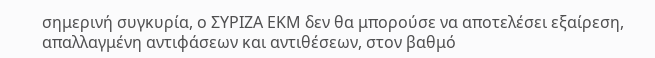σημερινή συγκυρία, ο ΣΥΡΙΖΑ ΕΚΜ δεν θα μπορούσε να αποτελέσει εξαίρεση, απαλλαγμένη αντιφάσεων και αντιθέσεων, στον βαθμό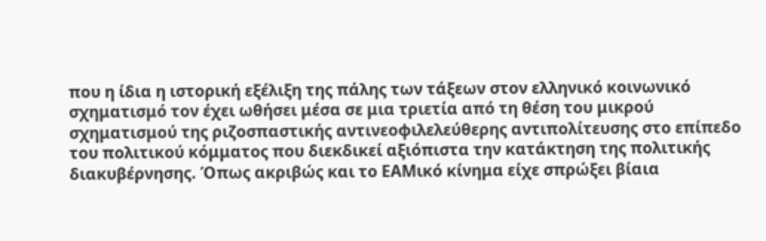που η ίδια η ιστορική εξέλιξη της πάλης των τάξεων στον ελληνικό κοινωνικό σχηματισμό τον έχει ωθήσει μέσα σε μια τριετία από τη θέση του μικρού σχηματισμού της ριζοσπαστικής αντινεοφιλελεύθερης αντιπολίτευσης στο επίπεδο του πολιτικού κόμματος που διεκδικεί αξιόπιστα την κατάκτηση της πολιτικής διακυβέρνησης. Όπως ακριβώς και το ΕΑΜικό κίνημα είχε σπρώξει βίαια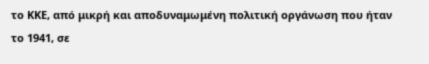το ΚΚΕ, από μικρή και αποδυναμωμένη πολιτική οργάνωση που ήταν το 1941, σε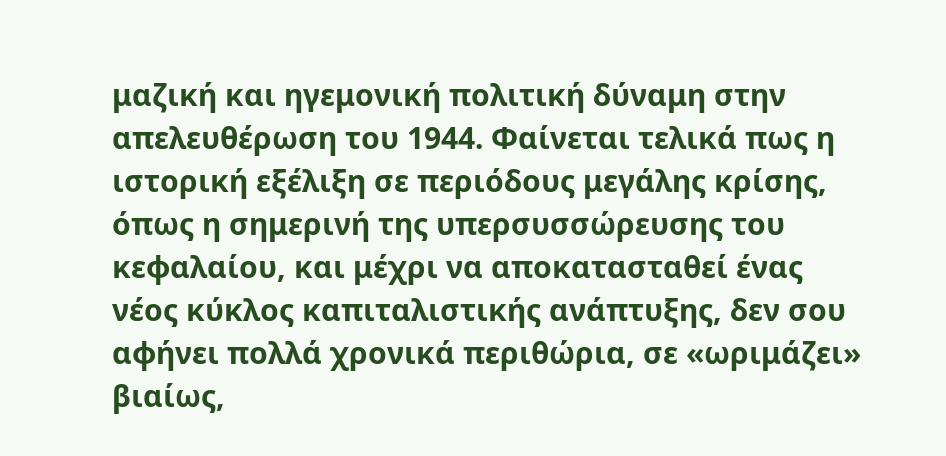μαζική και ηγεμονική πολιτική δύναμη στην απελευθέρωση του 1944. Φαίνεται τελικά πως η ιστορική εξέλιξη σε περιόδους μεγάλης κρίσης, όπως η σημερινή της υπερσυσσώρευσης του κεφαλαίου, και μέχρι να αποκατασταθεί ένας νέος κύκλος καπιταλιστικής ανάπτυξης, δεν σου αφήνει πολλά χρονικά περιθώρια, σε «ωριμάζει» βιαίως,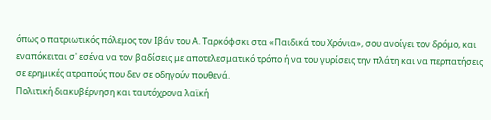όπως ο πατριωτικός πόλεμος τον Ιβάν του Α. Ταρκόφσκι στα «Παιδικά του Χρόνια», σου ανοίγει τον δρόμο, και εναπόκειται σ' εσένα να τον βαδίσεις με αποτελεσματικό τρόπο ή να του γυρίσεις την πλάτη και να περπατήσεις σε ερημικές ατραπούς που δεν σε οδηγούν πουθενά.
Πολιτική διακυβέρνηση και ταυτόχρονα λαϊκή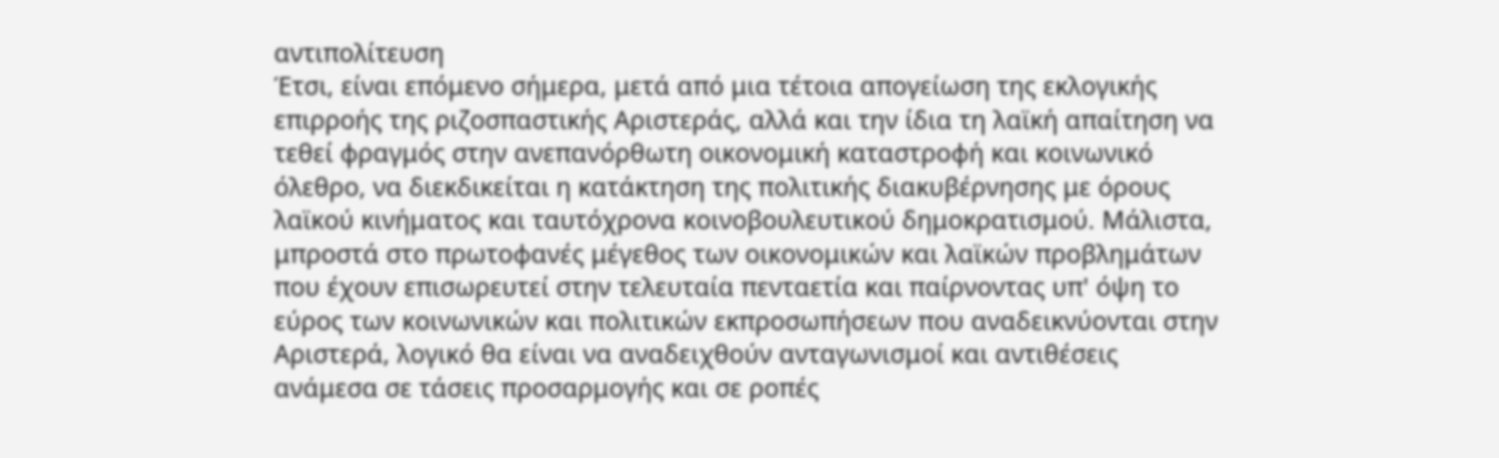αντιπολίτευση
Έτσι, είναι επόμενο σήμερα, μετά από μια τέτοια απογείωση της εκλογικής επιρροής της ριζοσπαστικής Αριστεράς, αλλά και την ίδια τη λαϊκή απαίτηση να τεθεί φραγμός στην ανεπανόρθωτη οικονομική καταστροφή και κοινωνικό όλεθρο, να διεκδικείται η κατάκτηση της πολιτικής διακυβέρνησης με όρους λαϊκού κινήματος και ταυτόχρονα κοινοβουλευτικού δημοκρατισμού. Μάλιστα, μπροστά στο πρωτοφανές μέγεθος των οικονομικών και λαϊκών προβλημάτων που έχουν επισωρευτεί στην τελευταία πενταετία και παίρνοντας υπ' όψη το εύρος των κοινωνικών και πολιτικών εκπροσωπήσεων που αναδεικνύονται στην Αριστερά, λογικό θα είναι να αναδειχθούν ανταγωνισμοί και αντιθέσεις ανάμεσα σε τάσεις προσαρμογής και σε ροπές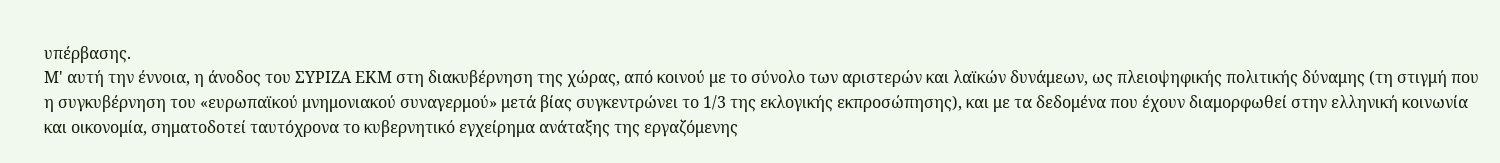υπέρβασης.
Μ' αυτή την έννοια, η άνοδος του ΣΥΡΙΖΑ ΕΚΜ στη διακυβέρνηση της χώρας, από κοινού με το σύνολο των αριστερών και λαϊκών δυνάμεων, ως πλειοψηφικής πολιτικής δύναμης (τη στιγμή που η συγκυβέρνηση του «ευρωπαϊκού μνημονιακού συναγερμού» μετά βίας συγκεντρώνει το 1/3 της εκλογικής εκπροσώπησης), και με τα δεδομένα που έχουν διαμορφωθεί στην ελληνική κοινωνία και οικονομία, σηματοδοτεί ταυτόχρονα το κυβερνητικό εγχείρημα ανάταξης της εργαζόμενης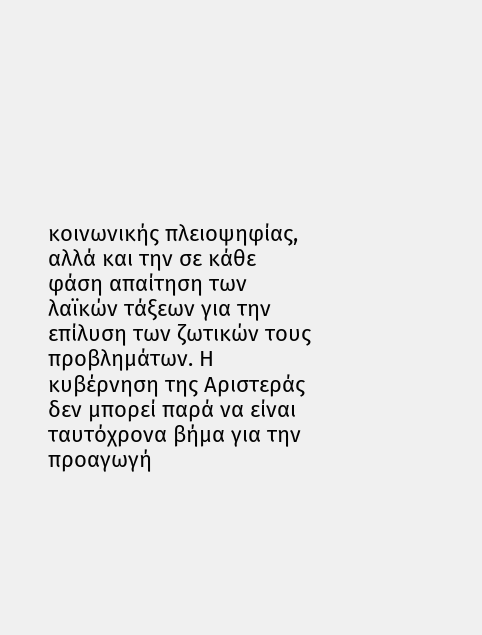κοινωνικής πλειοψηφίας, αλλά και την σε κάθε φάση απαίτηση των λαϊκών τάξεων για την επίλυση των ζωτικών τους προβλημάτων. Η κυβέρνηση της Αριστεράς δεν μπορεί παρά να είναι ταυτόχρονα βήμα για την προαγωγή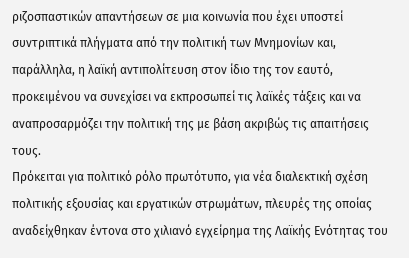ριζοσπαστικών απαντήσεων σε μια κοινωνία που έχει υποστεί συντριπτικά πλήγματα από την πολιτική των Μνημονίων και, παράλληλα, η λαϊκή αντιπολίτευση στον ίδιο της τον εαυτό, προκειμένου να συνεχίσει να εκπροσωπεί τις λαϊκές τάξεις και να αναπροσαρμόζει την πολιτική της με βάση ακριβώς τις απαιτήσεις τους.
Πρόκειται για πολιτικό ρόλο πρωτότυπο, για νέα διαλεκτική σχέση πολιτικής εξουσίας και εργατικών στρωμάτων, πλευρές της οποίας αναδείχθηκαν έντονα στο χιλιανό εγχείρημα της Λαϊκής Ενότητας του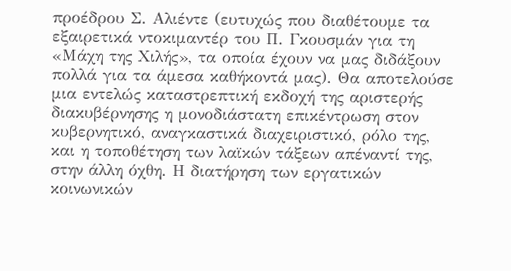προέδρου Σ. Αλιέντε (ευτυχώς που διαθέτουμε τα εξαιρετικά ντοκιμαντέρ του Π. Γκουσμάν για τη «Μάχη της Χιλής», τα οποία έχουν να μας διδάξουν πολλά για τα άμεσα καθήκοντά μας). Θα αποτελούσε μια εντελώς καταστρεπτική εκδοχή της αριστερής διακυβέρνησης η μονοδιάστατη επικέντρωση στον κυβερνητικό, αναγκαστικά διαχειριστικό, ρόλο της, και η τοποθέτηση των λαϊκών τάξεων απέναντί της, στην άλλη όχθη. Η διατήρηση των εργατικών κοινωνικών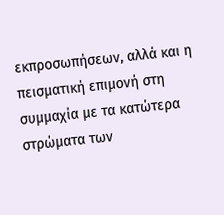εκπροσωπήσεων, αλλά και η πεισματική επιμονή στη συμμαχία με τα κατώτερα στρώματα των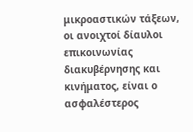μικροαστικών τάξεων, οι ανοιχτοί δίαυλοι επικοινωνίας διακυβέρνησης και κινήματος, είναι ο ασφαλέστερος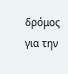δρόμος για την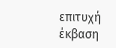επιτυχή έκβαση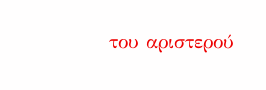του αριστερού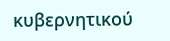κυβερνητικού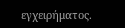εγχειρήματος.